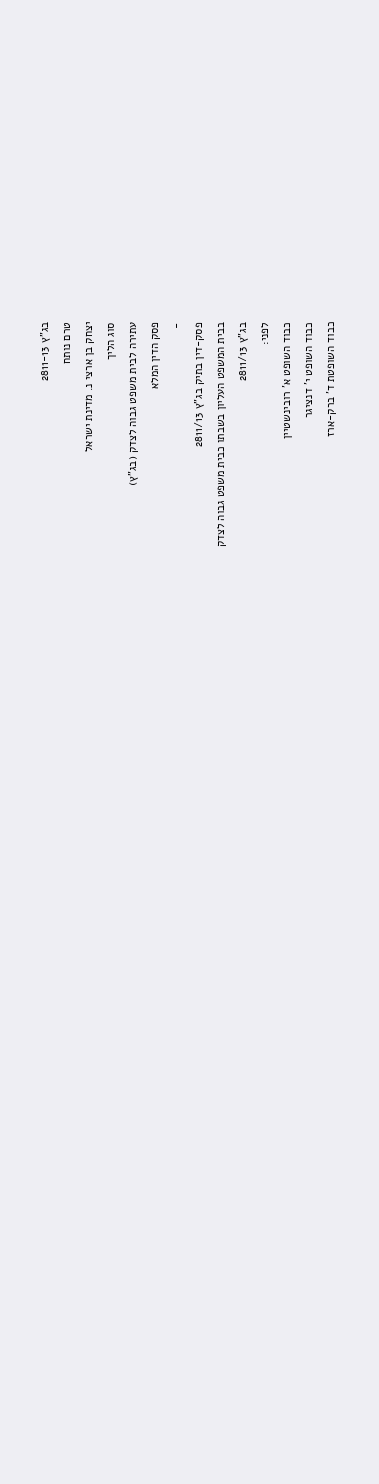בג"ץ 2811-13
טרם נותח
יצחק בן ארצי נ. מדינת ישראל
סוג הליך
עתירה לבית משפט גבוה לצדק (בג"ץ)
פסק הדין המלא
-
פסק-דין בתיק בג"ץ 2811/13
בבית המשפט העליון בשבתו כבית משפט גבוה לצדק
בג"ץ 2811/13
לפני:
כבוד השופט א' רובינשטיין
כבוד השופט י' דנציגר
כבוד השופטת ד' ברק-ארז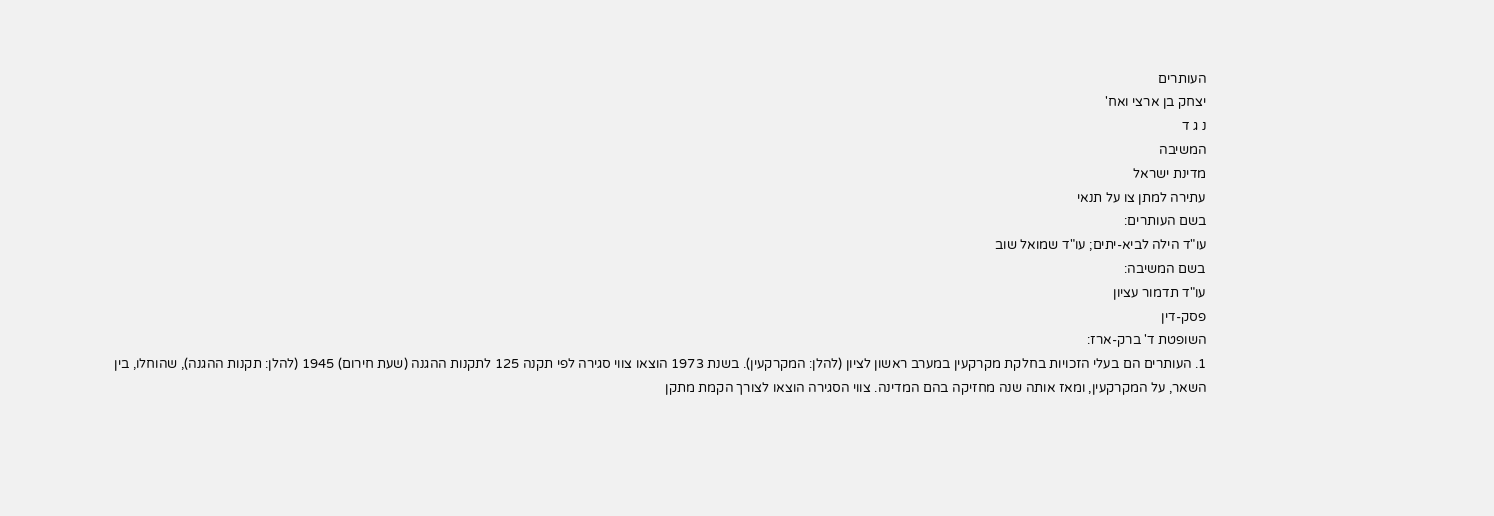העותרים
יצחק בן ארצי ואח'
נ ג ד
המשיבה
מדינת ישראל
עתירה למתן צו על תנאי
בשם העותרים:
עו"ד הילה לביא-יתים; עו"ד שמואל שוב
בשם המשיבה:
עו"ד תדמור עציון
פסק-דין
השופטת ד' ברק-ארז:
1. העותרים הם בעלי הזכויות בחלקת מקרקעין במערב ראשון לציון (להלן: המקרקעין). בשנת 1973 הוצאו צווי סגירה לפי תקנה 125 לתקנות ההגנה (שעת חירום) 1945 (להלן: תקנות ההגנה), שהוחלו, בין השאר, על המקרקעין, ומאז אותה שנה מחזיקה בהם המדינה. צווי הסגירה הוצאו לצורך הקמת מתקן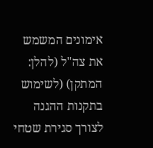אימונים המשמש את צה"ל (להלן: המתקן) (לשימוש בתקנות ההגנה לצורך סגירת שטחי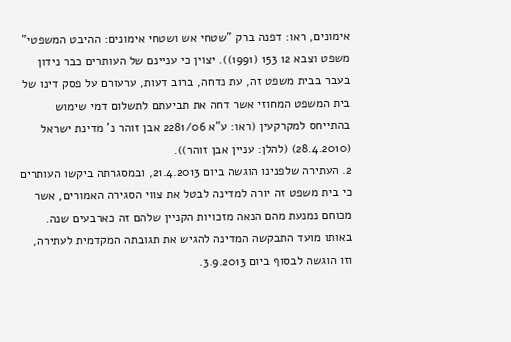אימונים, ראו: דפנה ברק "שטחי אש ושטחי אימונים: ההיבט המשפטי" משפט וצבא 12 153 (1991)). יצוין כי עניינם של העותרים כבר נידון בעבר בבית משפט זה, עת נדחה, ברוב דעות, ערעורם על פסק דינו של בית המשפט המחוזי אשר דחה את תביעתם לתשלום דמי שימוש בהתייחס למקרקעין (ראו: ע"א 2281/06 אבן זוהר נ' מדינת ישראל (28.4.2010) (להלן: עניין אבן זוהר)).
2. העתירה שלפנינו הוגשה ביום 21.4.2013, ובמסגרתה ביקשו העותרים כי בית משפט זה יורה למדינה לבטל את צווי הסגירה האמורים, אשר מכוחם נמנעת מהם הנאה מזכויות הקניין שלהם זה כארבעים שנה. באותו מועד התבקשה המדינה להגיש את תגובתה המקדמית לעתירה, וזו הוגשה לבסוף ביום 3.9.2013.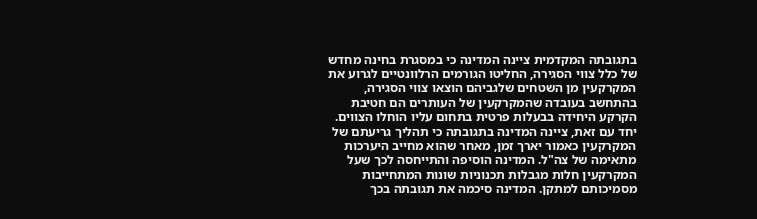בתגובתה המקדמית ציינה המדינה כי במסגרת בחינה מחדש של כלל צווי הסגירה, החליטו הגורמים הרלוונטיים לגרוע את המקרקעין מן השטחים שלגביהם הוצאו צווי הסגירה, בהתחשב בעובדה שהמקרקעין של העותרים הם חטיבת הקרקע היחידה בבעלות פרטית בתחום עליו הוחלו הצווים. יחד עם זאת, ציינה המדינה בתגובתה כי תהליך גריעתם של המקרקעין כאמור יארך זמן, מאחר שהוא מחייב היערכות מתאימה של צה"ל. המדינה הוסיפה והתייחסה לכך שעל המקרקעין חלות מגבלות תכנוניות שונות המתחייבות מסמיכותם למתקן. המדינה סיכמה את תגובתה בכך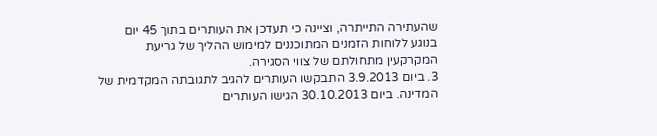שהעתירה התייתרה, וציינה כי תעדכן את העותרים בתוך 45 יום בנוגע ללוחות הזמנים המתוכננים למימוש ההליך של גריעת המקרקעין מתחולתם של צווי הסגירה.
3. ביום 3.9.2013 התבקשו העותרים להגיב לתגובתה המקדמית של המדינה. ביום 30.10.2013 הגישו העותרים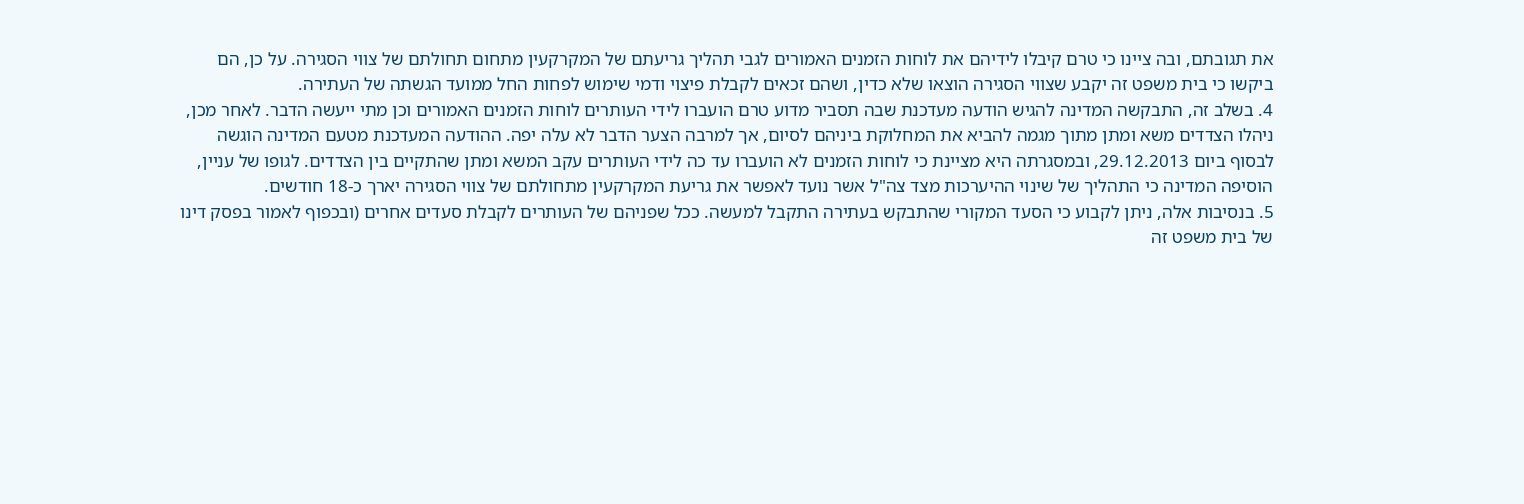את תגובתם, ובה ציינו כי טרם קיבלו לידיהם את לוחות הזמנים האמורים לגבי תהליך גריעתם של המקרקעין מתחום תחולתם של צווי הסגירה. על כן, הם ביקשו כי בית משפט זה יקבע שצווי הסגירה הוצאו שלא כדין, ושהם זכאים לקבלת פיצוי ודמי שימוש לפחות החל ממועד הגשתה של העתירה.
4. בשלב זה, התבקשה המדינה להגיש הודעה מעדכנת שבה תסביר מדוע טרם הועברו לידי העותרים לוחות הזמנים האמורים וכן מתי ייעשה הדבר. לאחר מכן, ניהלו הצדדים משא ומתן מתוך מגמה להביא את המחלוקת ביניהם לסיום, אך למרבה הצער הדבר לא עלה יפה. ההודעה המעדכנת מטעם המדינה הוגשה לבסוף ביום 29.12.2013, ובמסגרתה היא מציינת כי לוחות הזמנים לא הועברו עד כה לידי העותרים עקב המשא ומתן שהתקיים בין הצדדים. לגופו של עניין, הוסיפה המדינה כי התהליך של שינוי ההיערכות מצד צה"ל אשר נועד לאפשר את גריעת המקרקעין מתחולתם של צווי הסגירה יארך כ-18 חודשים.
5. בנסיבות אלה, ניתן לקבוע כי הסעד המקורי שהתבקש בעתירה התקבל למעשה. ככל שפניהם של העותרים לקבלת סעדים אחרים (ובכפוף לאמור בפסק דינו של בית משפט זה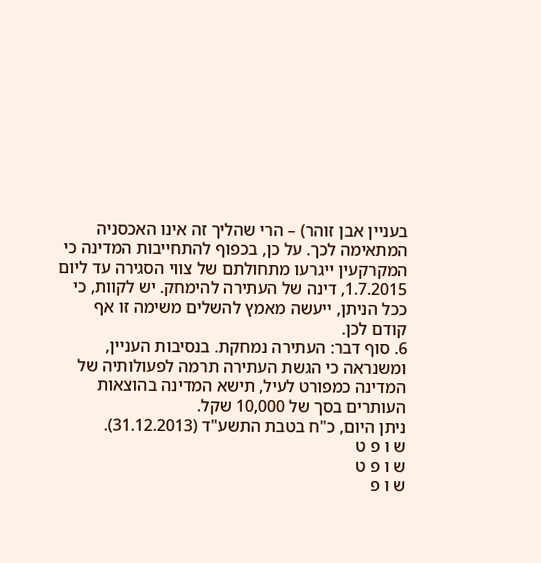בעניין אבן זוהר) – הרי שהליך זה אינו האכסניה המתאימה לכך. על כן, בכפוף להתחייבות המדינה כי המקרקעין ייגרעו מתחולתם של צווי הסגירה עד ליום 1.7.2015, דינה של העתירה להימחק. יש לקוות, כי ככל הניתן, ייעשה מאמץ להשלים משימה זו אף קודם לכן.
6. סוף דבר: העתירה נמחקת. בנסיבות העניין, ומשנראה כי הגשת העתירה תרמה לפעולותיה של המדינה כמפורט לעיל, תישא המדינה בהוצאות העותרים בסך של 10,000 שקל.
ניתן היום, כ"ח בטבת התשע"ד (31.12.2013).
ש ו פ ט
ש ו פ ט
ש ו פ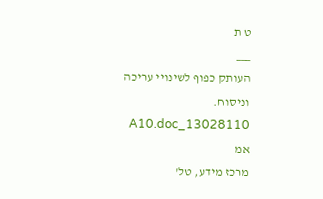ט ת
___
העותק כפוף לשינויי עריכה וניסוח. 13028110_A10.doc אמ
מרכז מידע, טל'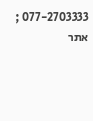077-2703333 ; אתר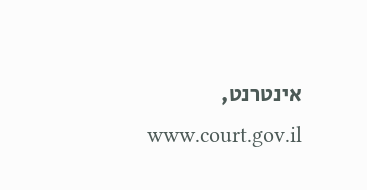אינטרנט, www.court.gov.il